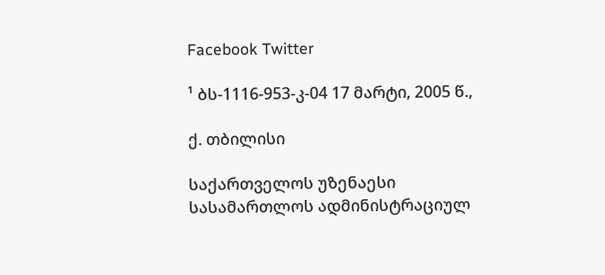Facebook Twitter

¹ ბს-1116-953-კ-04 17 მარტი, 2005 წ.,

ქ. თბილისი

საქართველოს უზენაესი სასამართლოს ადმინისტრაციულ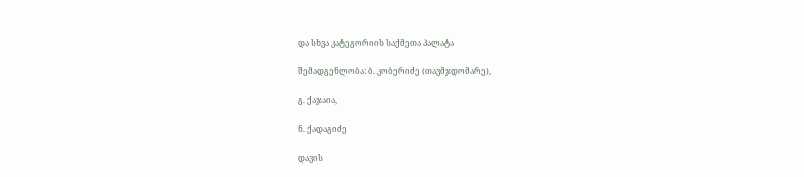და სხვა კატეგორიის საქმეთა პალატა

შემადგენლობა: ბ. კობერიძე (თავმჯდომარე),

გ. ქაჯაია,

ნ. ქადაგიძე

დავის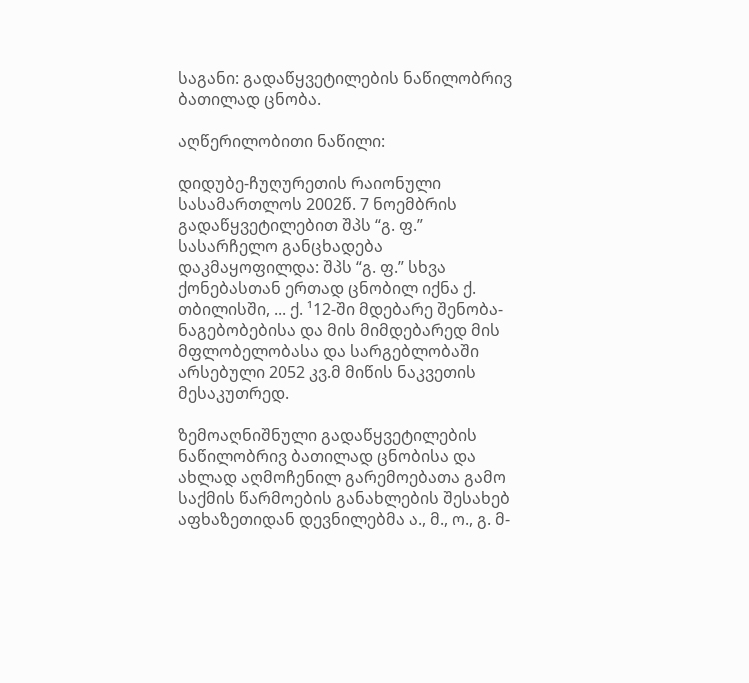საგანი: გადაწყვეტილების ნაწილობრივ ბათილად ცნობა.

აღწერილობითი ნაწილი:

დიდუბე-ჩუღურეთის რაიონული სასამართლოს 2002წ. 7 ნოემბრის გადაწყვეტილებით შპს “გ. ფ.” სასარჩელო განცხადება დაკმაყოფილდა: შპს “გ. ფ.” სხვა ქონებასთან ერთად ცნობილ იქნა ქ. თბილისში, ... ქ. ¹12-ში მდებარე შენობა-ნაგებობებისა და მის მიმდებარედ მის მფლობელობასა და სარგებლობაში არსებული 2052 კვ.მ მიწის ნაკვეთის მესაკუთრედ.

ზემოაღნიშნული გადაწყვეტილების ნაწილობრივ ბათილად ცნობისა და ახლად აღმოჩენილ გარემოებათა გამო საქმის წარმოების განახლების შესახებ აფხაზეთიდან დევნილებმა ა., მ., ო., გ. მ-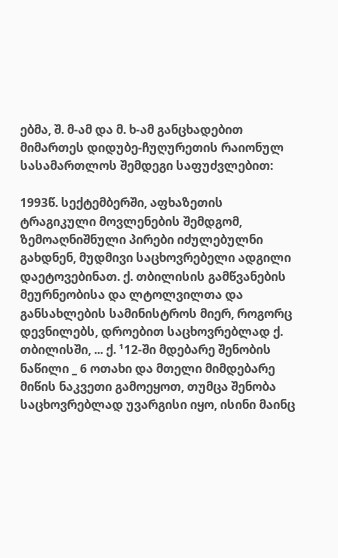ებმა, შ. მ-ამ და მ. ხ-ამ განცხადებით მიმართეს დიდუბე-ჩუღურეთის რაიონულ სასამართლოს შემდეგი საფუძვლებით:

1993წ. სექტემბერში, აფხაზეთის ტრაგიკული მოვლენების შემდგომ, ზემოაღნიშნული პირები იძულებულნი გახდნენ, მუდმივი საცხოვრებელი ადგილი დაეტოვებინათ. ქ. თბილისის გამწვანების მეურნეობისა და ლტოლვილთა და განსახლების სამინისტროს მიერ, როგორც დევნილებს, დროებით საცხოვრებლად ქ. თბილისში, ... ქ. ¹12-ში მდებარე შენობის ნაწილი _ 6 ოთახი და მთელი მიმდებარე მიწის ნაკვეთი გამოეყოთ, თუმცა შენობა საცხოვრებლად უვარგისი იყო, ისინი მაინც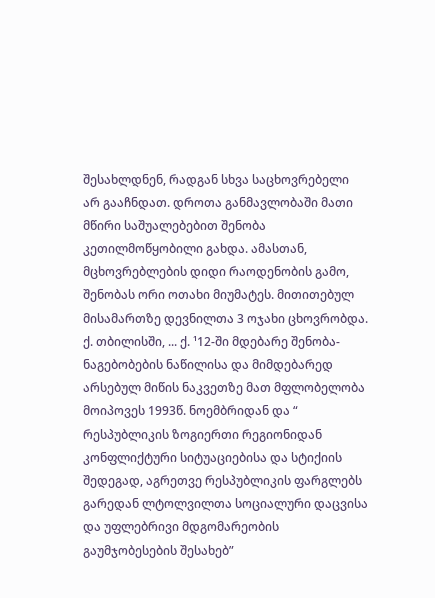შესახლდნენ, რადგან სხვა საცხოვრებელი არ გააჩნდათ. დროთა განმავლობაში მათი მწირი საშუალებებით შენობა კეთილმოწყობილი გახდა. ამასთან, მცხოვრებლების დიდი რაოდენობის გამო, შენობას ორი ოთახი მიუმატეს. მითითებულ მისამართზე დევნილთა 3 ოჯახი ცხოვრობდა. ქ. თბილისში, ... ქ. ¹12-ში მდებარე შენობა-ნაგებობების ნაწილისა და მიმდებარედ არსებულ მიწის ნაკვეთზე მათ მფლობელობა მოიპოვეს 1993წ. ნოემბრიდან და “ რესპუბლიკის ზოგიერთი რეგიონიდან კონფლიქტური სიტუაციებისა და სტიქიის შედეგად, აგრეთვე რესპუბლიკის ფარგლებს გარედან ლტოლვილთა სოციალური დაცვისა და უფლებრივი მდგომარეობის გაუმჯობესების შესახებ”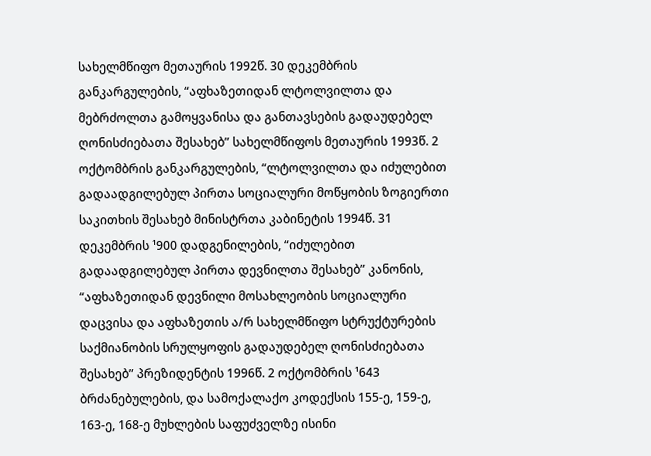სახელმწიფო მეთაურის 1992წ. 30 დეკემბრის განკარგულების, “აფხაზეთიდან ლტოლვილთა და მებრძოლთა გამოყვანისა და განთავსების გადაუდებელ ღონისძიებათა შესახებ” სახელმწიფოს მეთაურის 1993წ. 2 ოქტომბრის განკარგულების, “ლტოლვილთა და იძულებით გადაადგილებულ პირთა სოციალური მოწყობის ზოგიერთი საკითხის შესახებ მინისტრთა კაბინეტის 1994წ. 31 დეკემბრის ¹900 დადგენილების, “იძულებით გადაადგილებულ პირთა დევნილთა შესახებ” კანონის, “აფხაზეთიდან დევნილი მოსახლეობის სოციალური დაცვისა და აფხაზეთის ა/რ სახელმწიფო სტრუქტურების საქმიანობის სრულყოფის გადაუდებელ ღონისძიებათა შესახებ” პრეზიდენტის 1996წ. 2 ოქტომბრის ¹643 ბრძანებულების, და სამოქალაქო კოდექსის 155-ე, 159-ე, 163-ე, 168-ე მუხლების საფუძველზე ისინი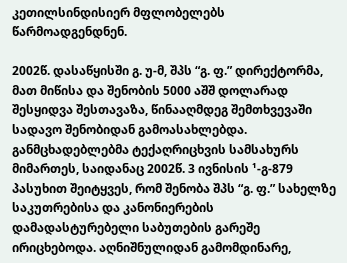კეთილსინდისიერ მფლობელებს წარმოადგენდნენ.

2002წ. დასაწყისში გ. უ-მ, შპს “გ. ფ.” დირექტორმა, მათ მიწისა და შენობის 5000 აშშ დოლარად შესყიდვა შესთავაზა, წინააღმდეგ შემთხვევაში სადავო შენობიდან გამოასახლებდა. განმცხადებლებმა ტექაღრიცხვის სამსახურს მიმართეს, საიდანაც 2002წ. 3 ივნისის ¹-გ-879 პასუხით შეიტყვეს, რომ შენობა შპს “გ. ფ.” სახელზე საკუთრებისა და კანონიერების დამადასტურებელი საბუთების გარეშე ირიცხებოდა. აღნიშნულიდან გამომდინარე,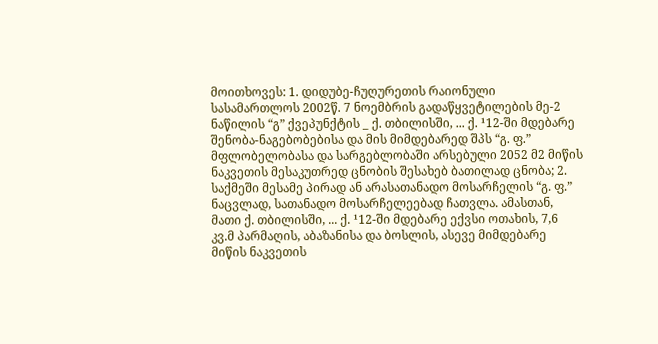მოითხოვეს: 1. დიდუბე-ჩუღურეთის რაიონული სასამართლოს 2002წ. 7 ნოემბრის გადაწყვეტილების მე-2 ნაწილის “გ” ქვეპუნქტის _ ქ. თბილისში, ... ქ. ¹12-ში მდებარე შენობა-ნაგებობებისა და მის მიმდებარედ შპს “გ. ფ.” მფლობელობასა და სარგებლობაში არსებული 2052 მ2 მიწის ნაკვეთის მესაკუთრედ ცნობის შესახებ ბათილად ცნობა; 2. საქმეში მესამე პირად ან არასათანადო მოსარჩელის “გ. ფ.” ნაცვლად, სათანადო მოსარჩელეებად ჩათვლა. ამასთან, მათი ქ. თბილისში, ... ქ. ¹12-ში მდებარე ექვსი ოთახის, 7,6 კვ.მ პარმაღის, აბაზანისა და ბოსლის, ასევე მიმდებარე მიწის ნაკვეთის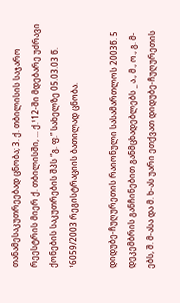თანამესაკუთრეებად ცნობა; 3. ქ. თბილისის საჯარო რეესტრის მიერ ქ. თბილისში, ... ქ.¹12-ში მდებარე უძრავი ქონების საკუთრების შპს “გ. ფ.” სახელზე 05.03.03 წ. ¹6059/2003 რეგისტრაციის ბათილად ცნობა.

დიდუბე-ჩუღურეთის რაიონული სასამართლოს 2003წ. 5 დეკემბრის განჩინებით განმცხადებლებს _ ა., მ., ო., გ. მ-ებს, შ. მ-ასა და მ. ხ-ას უარი ეთქვათ დიდუბე-ჩუღურეთის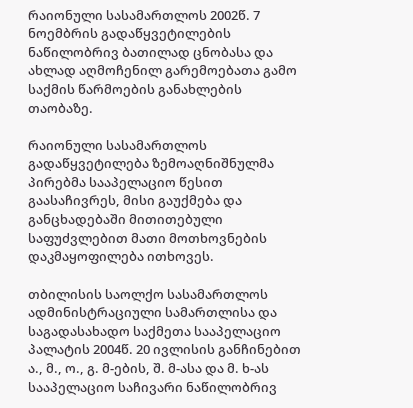რაიონული სასამართლოს 2002წ. 7 ნოემბრის გადაწყვეტილების ნაწილობრივ ბათილად ცნობასა და ახლად აღმოჩენილ გარემოებათა გამო საქმის წარმოების განახლების თაობაზე.

რაიონული სასამართლოს გადაწყვეტილება ზემოაღნიშნულმა პირებმა სააპელაციო წესით გაასაჩივრეს, მისი გაუქმება და განცხადებაში მითითებული საფუძვლებით მათი მოთხოვნების დაკმაყოფილება ითხოვეს.

თბილისის საოლქო სასამართლოს ადმინისტრაციული სამართლისა და საგადასახადო საქმეთა სააპელაციო პალატის 2004წ. 20 ივლისის განჩინებით ა., მ., ო., გ. მ-ების, შ. მ-ასა და მ. ხ-ას სააპელაციო საჩივარი ნაწილობრივ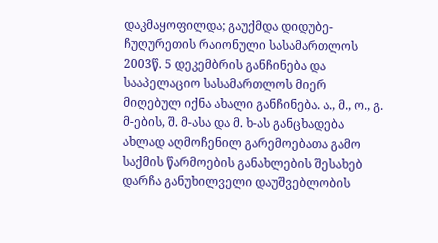დაკმაყოფილდა; გაუქმდა დიდუბე-ჩუღურეთის რაიონული სასამართლოს 2003წ. 5 დეკემბრის განჩინება და სააპელაციო სასამართლოს მიერ მიღებულ იქნა ახალი განჩინება. ა., მ., ო., გ. მ-ების, შ. მ-ასა და მ. ხ-ას განცხადება ახლად აღმოჩენილ გარემოებათა გამო საქმის წარმოების განახლების შესახებ დარჩა განუხილველი დაუშვებლობის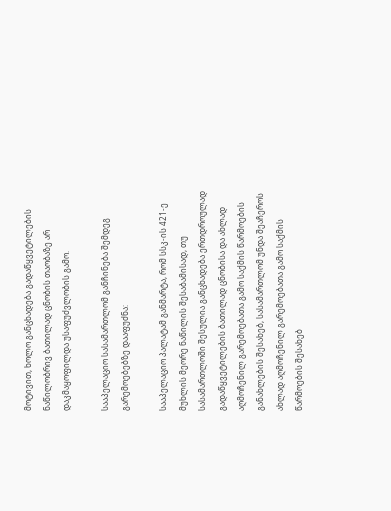მოტივით, ხოლო განცხადება გადაწყვეტილების ნაწილობრივ ბათილად ცნობის თაობაზე არ დაკმაყოფილდა უსაფუძვლობის გამო.

სააპელაციო სასამართლომ განჩინება შემდეგ გარემოებებზე დააფუძნა:

სააპელაციო პალატამ განმარტა, რომ სსკ-ის 421-ე მუხლის მეორე ნაწილის შესაბამისად, თუ სასამართლოში შესულია განცხადება ერთდროულად გადაწყვეტილების ბათილად ცნობისა და ახლად აღმოჩენილ გარემოებათა გამო საქმის წარმოების განახლების შესახებ, სასამართლომ უნდა შეაჩეროს ახლად აღმოჩენილ გარემოებათა გამო საქმის წარმოების შესახებ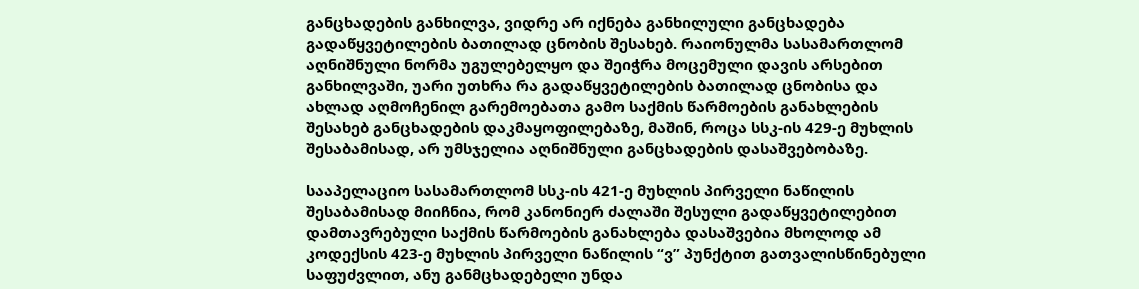განცხადების განხილვა, ვიდრე არ იქნება განხილული განცხადება გადაწყვეტილების ბათილად ცნობის შესახებ. რაიონულმა სასამართლომ აღნიშნული ნორმა უგულებელყო და შეიჭრა მოცემული დავის არსებით განხილვაში, უარი უთხრა რა გადაწყვეტილების ბათილად ცნობისა და ახლად აღმოჩენილ გარემოებათა გამო საქმის წარმოების განახლების შესახებ განცხადების დაკმაყოფილებაზე, მაშინ, როცა სსკ-ის 429-ე მუხლის შესაბამისად, არ უმსჯელია აღნიშნული განცხადების დასაშვებობაზე.

სააპელაციო სასამართლომ სსკ-ის 421-ე მუხლის პირველი ნაწილის შესაბამისად მიიჩნია, რომ კანონიერ ძალაში შესული გადაწყვეტილებით დამთავრებული საქმის წარმოების განახლება დასაშვებია მხოლოდ ამ კოდექსის 423-ე მუხლის პირველი ნაწილის “ვ” პუნქტით გათვალისწინებული საფუძვლით, ანუ განმცხადებელი უნდა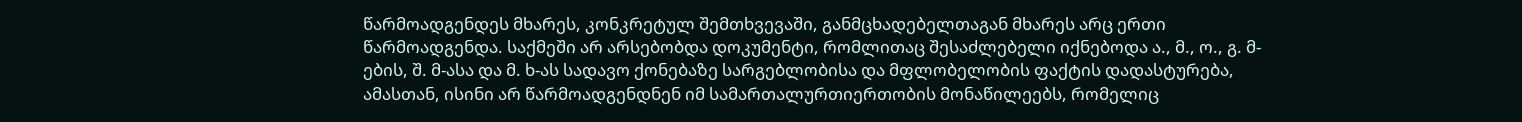წარმოადგენდეს მხარეს, კონკრეტულ შემთხვევაში, განმცხადებელთაგან მხარეს არც ერთი წარმოადგენდა. საქმეში არ არსებობდა დოკუმენტი, რომლითაც შესაძლებელი იქნებოდა ა., მ., ო., გ. მ-ების, შ. მ-ასა და მ. ხ-ას სადავო ქონებაზე სარგებლობისა და მფლობელობის ფაქტის დადასტურება, ამასთან, ისინი არ წარმოადგენდნენ იმ სამართალურთიერთობის მონაწილეებს, რომელიც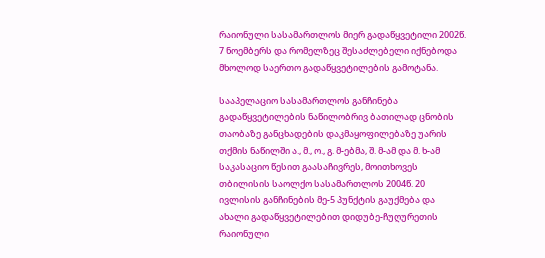რაიონული სასამართლოს მიერ გადაწყვეტილი 2002წ. 7 ნოემბერს და რომელზეც შესაძლებელი იქნებოდა მხოლოდ საერთო გადაწყვეტილების გამოტანა.

სააპელაციო სასამართლოს განჩინება გადაწყვეტილების ნაწილობრივ ბათილად ცნობის თაობაზე განცხადების დაკმაყოფილებაზე უარის თქმის ნაწილში ა., მ., ო., გ. მ-ებმა, შ. მ-ამ და მ. ხ-ამ საკასაციო წესით გაასაჩივრეს, მოითხოვეს თბილისის საოლქო სასამართლოს 2004წ. 20 ივლისის განჩინების მე-5 პუნქტის გაუქმება და ახალი გადაწყვეტილებით დიდუბე-ჩუღურეთის რაიონული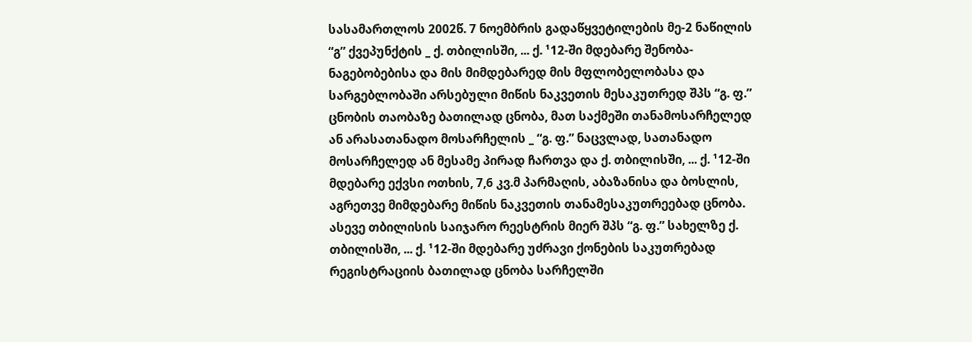სასამართლოს 2002წ. 7 ნოემბრის გადაწყვეტილების მე-2 ნაწილის “გ” ქვეპუნქტის _ ქ. თბილისში, ... ქ. ¹12-ში მდებარე შენობა-ნაგებობებისა და მის მიმდებარედ მის მფლობელობასა და სარგებლობაში არსებული მიწის ნაკვეთის მესაკუთრედ შპს “გ. ფ.” ცნობის თაობაზე ბათილად ცნობა, მათ საქმეში თანამოსარჩელედ ან არასათანადო მოსარჩელის _ “გ. ფ.” ნაცვლად, სათანადო მოსარჩელედ ან მესამე პირად ჩართვა და ქ. თბილისში, ... ქ. ¹12-ში მდებარე ექვსი ოთხის, 7,6 კვ.მ პარმაღის, აბაზანისა და ბოსლის, აგრეთვე მიმდებარე მიწის ნაკვეთის თანამესაკუთრეებად ცნობა. ასევე თბილისის საიჯარო რეესტრის მიერ შპს “გ. ფ.” სახელზე ქ. თბილისში, ... ქ. ¹12-ში მდებარე უძრავი ქონების საკუთრებად რეგისტრაციის ბათილად ცნობა სარჩელში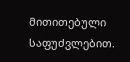მითითებული საფუძვლებით.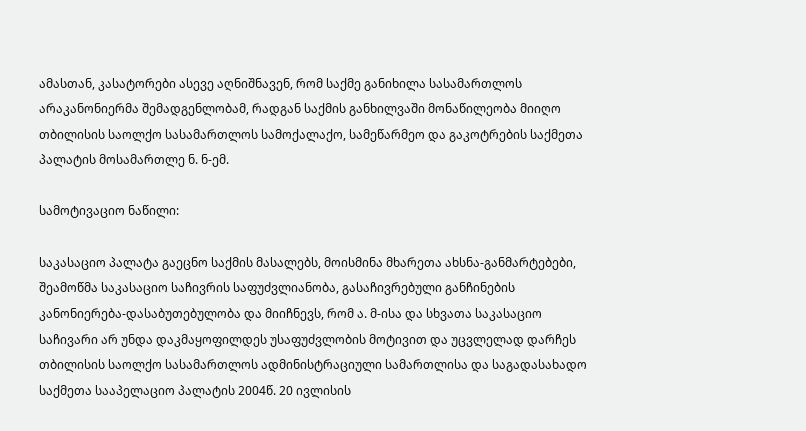ამასთან, კასატორები ასევე აღნიშნავენ, რომ საქმე განიხილა სასამართლოს არაკანონიერმა შემადგენლობამ, რადგან საქმის განხილვაში მონაწილეობა მიიღო თბილისის საოლქო სასამართლოს სამოქალაქო, სამეწარმეო და გაკოტრების საქმეთა პალატის მოსამართლე ნ. ნ-ემ.

სამოტივაციო ნაწილი:

საკასაციო პალატა გაეცნო საქმის მასალებს, მოისმინა მხარეთა ახსნა-განმარტებები, შეამოწმა საკასაციო საჩივრის საფუძვლიანობა, გასაჩივრებული განჩინების კანონიერება-დასაბუთებულობა და მიიჩნევს, რომ ა. მ-ისა და სხვათა საკასაციო საჩივარი არ უნდა დაკმაყოფილდეს უსაფუძვლობის მოტივით და უცვლელად დარჩეს თბილისის საოლქო სასამართლოს ადმინისტრაციული სამართლისა და საგადასახადო საქმეთა სააპელაციო პალატის 2004წ. 20 ივლისის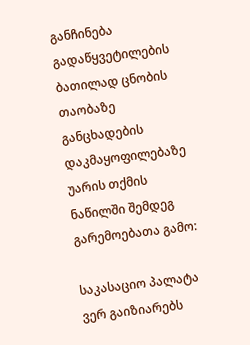განჩინება გადაწყვეტილების ბათილად ცნობის თაობაზე განცხადების დაკმაყოფილებაზე უარის თქმის ნაწილში შემდეგ გარემოებათა გამო:

საკასაციო პალატა ვერ გაიზიარებს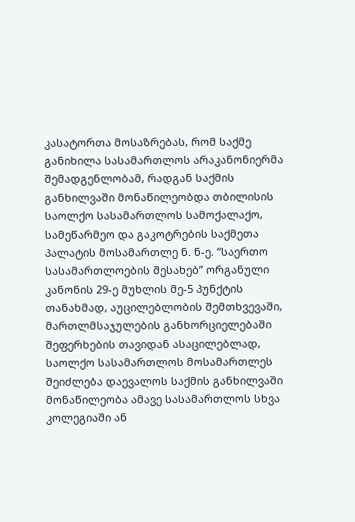კასატორთა მოსაზრებას, რომ საქმე განიხილა სასამართლოს არაკანონიერმა შემადგენლობამ, რადგან საქმის განხილვაში მონაწილეობდა თბილისის საოლქო სასამართლოს სამოქალაქო, სამეწარმეო და გაკოტრების საქმეთა პალატის მოსამართლე ნ. ნ-ე. “საერთო სასამართლოების შესახებ” ორგანული კანონის 29-ე მუხლის მე-5 პუნქტის თანახმად, აუცილებლობის შემთხვევაში, მართლმსაჯულების განხორციელებაში შეფერხების თავიდან ასაცილებლად, საოლქო სასამართლოს მოსამართლეს შეიძლება დაევალოს საქმის განხილვაში მონაწილეობა ამავე სასამართლოს სხვა კოლეგიაში ან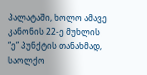პალატაში, ხოლო ამავე კანონის 22-ე მუხლის “ე” პუნქტის თანახმად, საოლქო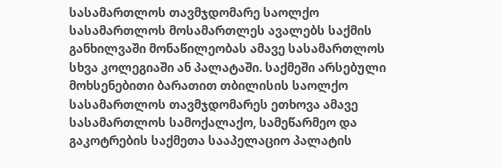სასამართლოს თავმჯდომარე საოლქო სასამართლოს მოსამართლეს ავალებს საქმის განხილვაში მონაწილეობას ამავე სასამართლოს სხვა კოლეგიაში ან პალატაში. საქმეში არსებული მოხსენებითი ბარათით თბილისის საოლქო სასამართლოს თავმჯდომარეს ეთხოვა ამავე სასამართლოს სამოქალაქო, სამეწარმეო და გაკოტრების საქმეთა სააპელაციო პალატის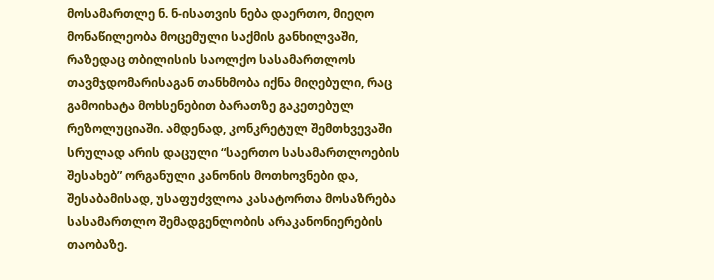მოსამართლე ნ. ნ-ისათვის ნება დაერთო, მიეღო მონაწილეობა მოცემული საქმის განხილვაში, რაზედაც თბილისის საოლქო სასამართლოს თავმჯდომარისაგან თანხმობა იქნა მიღებული, რაც გამოიხატა მოხსენებით ბარათზე გაკეთებულ რეზოლუციაში. ამდენად, კონკრეტულ შემთხვევაში სრულად არის დაცული “საერთო სასამართლოების შესახებ” ორგანული კანონის მოთხოვნები და, შესაბამისად, უსაფუძვლოა კასატორთა მოსაზრება სასამართლო შემადგენლობის არაკანონიერების თაობაზე.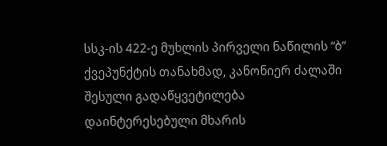სსკ-ის 422-ე მუხლის პირველი ნაწილის “ბ” ქვეპუნქტის თანახმად, კანონიერ ძალაში შესული გადაწყვეტილება დაინტერესებული მხარის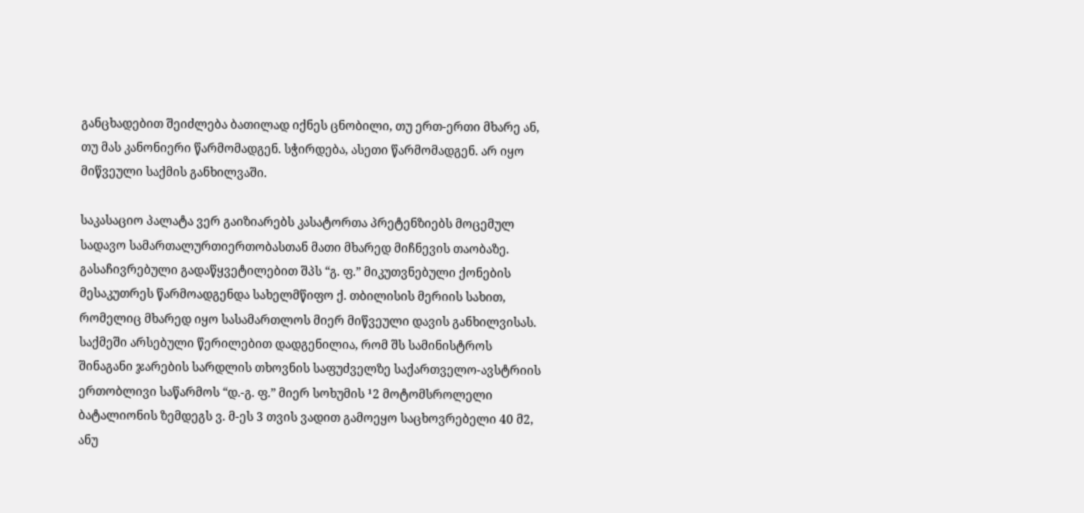განცხადებით შეიძლება ბათილად იქნეს ცნობილი, თუ ერთ-ერთი მხარე ან, თუ მას კანონიერი წარმომადგენ. სჭირდება, ასეთი წარმომადგენ. არ იყო მიწვეული საქმის განხილვაში.

საკასაციო პალატა ვერ გაიზიარებს კასატორთა პრეტენზიებს მოცემულ სადავო სამართალურთიერთობასთან მათი მხარედ მიჩნევის თაობაზე. გასაჩივრებული გადაწყვეტილებით შპს “გ. ფ.” მიკუთვნებული ქონების მესაკუთრეს წარმოადგენდა სახელმწიფო ქ. თბილისის მერიის სახით, რომელიც მხარედ იყო სასამართლოს მიერ მიწვეული დავის განხილვისას. საქმეში არსებული წერილებით დადგენილია, რომ შს სამინისტროს შინაგანი ჯარების სარდლის თხოვნის საფუძველზე საქართველო-ავსტრიის ერთობლივი საწარმოს “დ.-გ. ფ.” მიერ სოხუმის ¹2 მოტომსროლელი ბატალიონის ზემდეგს ვ. მ-ეს 3 თვის ვადით გამოეყო საცხოვრებელი 40 მ2, ანუ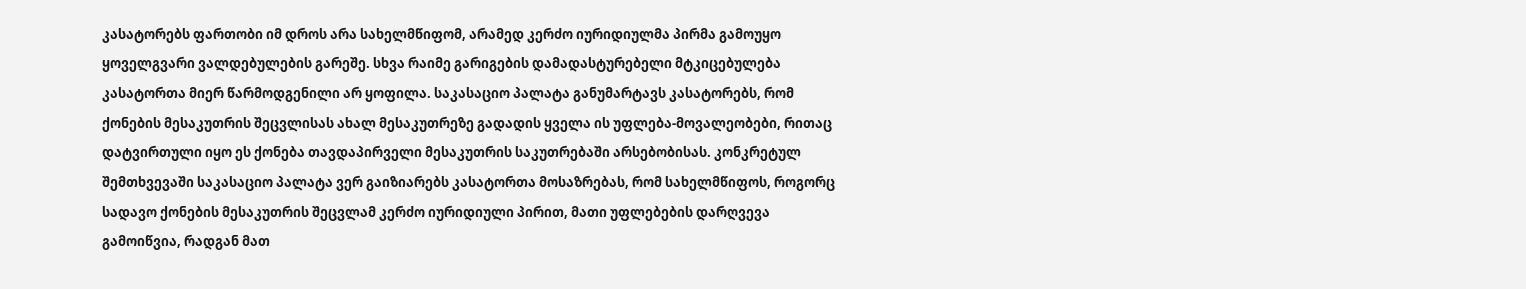კასატორებს ფართობი იმ დროს არა სახელმწიფომ, არამედ კერძო იურიდიულმა პირმა გამოუყო ყოველგვარი ვალდებულების გარეშე. სხვა რაიმე გარიგების დამადასტურებელი მტკიცებულება კასატორთა მიერ წარმოდგენილი არ ყოფილა. საკასაციო პალატა განუმარტავს კასატორებს, რომ ქონების მესაკუთრის შეცვლისას ახალ მესაკუთრეზე გადადის ყველა ის უფლება-მოვალეობები, რითაც დატვირთული იყო ეს ქონება თავდაპირველი მესაკუთრის საკუთრებაში არსებობისას. კონკრეტულ შემთხვევაში საკასაციო პალატა ვერ გაიზიარებს კასატორთა მოსაზრებას, რომ სახელმწიფოს, როგორც სადავო ქონების მესაკუთრის შეცვლამ კერძო იურიდიული პირით, მათი უფლებების დარღვევა გამოიწვია, რადგან მათ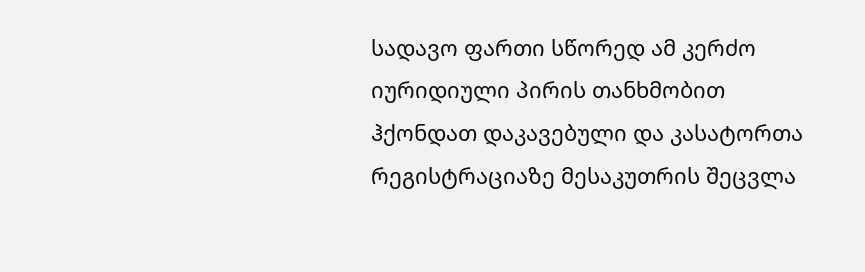სადავო ფართი სწორედ ამ კერძო იურიდიული პირის თანხმობით ჰქონდათ დაკავებული და კასატორთა რეგისტრაციაზე მესაკუთრის შეცვლა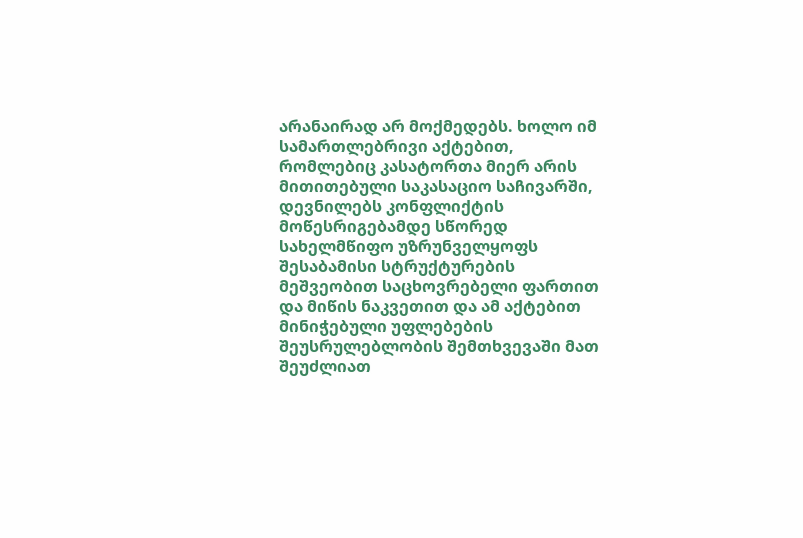არანაირად არ მოქმედებს. ხოლო იმ სამართლებრივი აქტებით, რომლებიც კასატორთა მიერ არის მითითებული საკასაციო საჩივარში, დევნილებს კონფლიქტის მოწესრიგებამდე სწორედ სახელმწიფო უზრუნველყოფს შესაბამისი სტრუქტურების მეშვეობით საცხოვრებელი ფართით და მიწის ნაკვეთით და ამ აქტებით მინიჭებული უფლებების შეუსრულებლობის შემთხვევაში მათ შეუძლიათ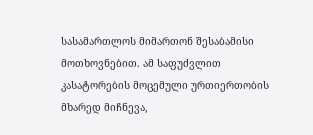სასამართლოს მიმართონ შესაბამისი მოთხოვნებით. ამ საფუძვლით კასატორების მოცემული ურთიერთობის მხარედ მიჩნევა,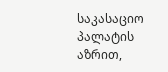საკასაციო პალატის აზრით,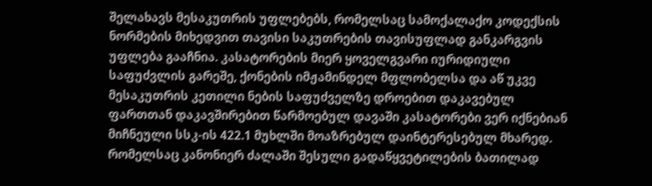შელახავს მესაკუთრის უფლებებს, რომელსაც სამოქალაქო კოდექსის ნორმების მიხედვით თავისი საკუთრების თავისუფლად განკარგვის უფლება გააჩნია. კასატორების მიერ ყოველგვარი იურიდიული საფუძვლის გარეშე, ქონების იმჟამინდელ მფლობელსა და აწ უკვე მესაკუთრის კეთილი ნების საფუძველზე დროებით დაკავებულ ფართთან დაკავშირებით წარმოებულ დავაში კასატორები ვერ იქნებიან მიჩნეული სსკ-ის 422.1 მუხლში მოაზრებულ დაინტერესებულ მხარედ. რომელსაც კანონიერ ძალაში შესული გადაწყვეტილების ბათილად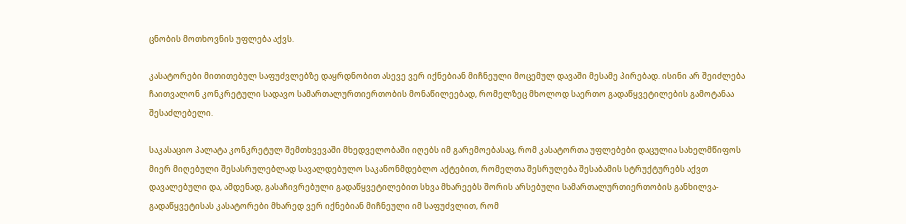ცნობის მოთხოვნის უფლება აქვს.

კასატორები მითითებულ საფუძვლებზე დაყრდნობით ასევე ვერ იქნებიან მიჩნეული მოცემულ დავაში მესამე პირებად. ისინი არ შეიძლება ჩაითვალონ კონკრეტული სადავო სამართალურთიერთობის მონაწილეებად, რომელზეც მხოლოდ საერთო გადაწყვეტილების გამოტანაა შესაძლებელი.

საკასაციო პალატა კონკრეტულ შემთხვევაში მხედველობაში იღებს იმ გარემოებასაც, რომ კასატორთა უფლებები დაცულია სახელმწიფოს მიერ მიღებული შესასრულებლად სავალდებულო საკანონმდებლო აქტებით, რომელთა შესრულება შესაბამის სტრუქტურებს აქვთ დავალებული და, ამდენად, გასაჩივრებული გადაწყვეტილებით სხვა მხარეებს შორის არსებული სამართალურთიერთობის განხილვა-გადაწყვეტისას კასატორები მხარედ ვერ იქნებიან მიჩნეული იმ საფუძვლით, რომ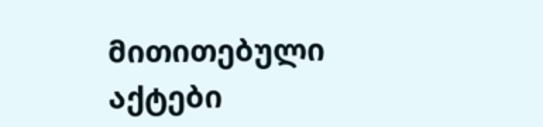მითითებული აქტები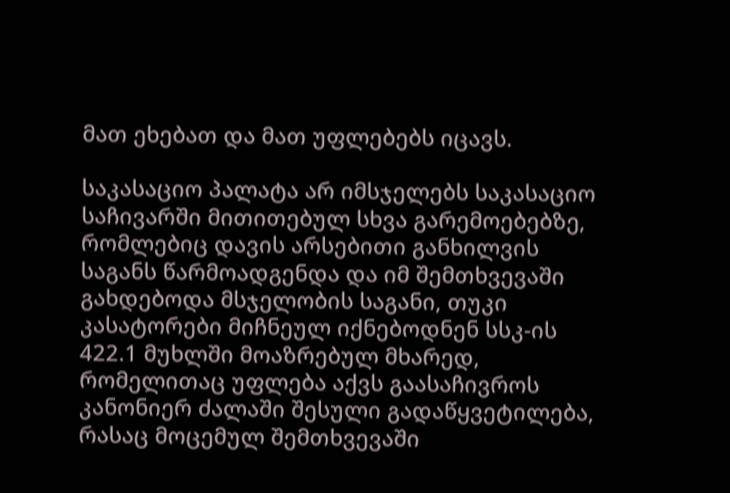მათ ეხებათ და მათ უფლებებს იცავს.

საკასაციო პალატა არ იმსჯელებს საკასაციო საჩივარში მითითებულ სხვა გარემოებებზე, რომლებიც დავის არსებითი განხილვის საგანს წარმოადგენდა და იმ შემთხვევაში გახდებოდა მსჯელობის საგანი, თუკი კასატორები მიჩნეულ იქნებოდნენ სსკ-ის 422.1 მუხლში მოაზრებულ მხარედ, რომელითაც უფლება აქვს გაასაჩივროს კანონიერ ძალაში შესული გადაწყვეტილება, რასაც მოცემულ შემთხვევაში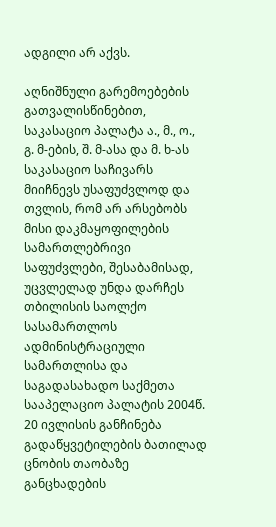ადგილი არ აქვს.

აღნიშნული გარემოებების გათვალისწინებით, საკასაციო პალატა ა., მ., ო., გ. მ-ების, შ. მ-ასა და მ. ხ-ას საკასაციო საჩივარს მიიჩნევს უსაფუძვლოდ და თვლის, რომ არ არსებობს მისი დაკმაყოფილების სამართლებრივი საფუძვლები, შესაბამისად, უცვლელად უნდა დარჩეს თბილისის საოლქო სასამართლოს ადმინისტრაციული სამართლისა და საგადასახადო საქმეთა სააპელაციო პალატის 2004წ. 20 ივლისის განჩინება გადაწყვეტილების ბათილად ცნობის თაობაზე განცხადების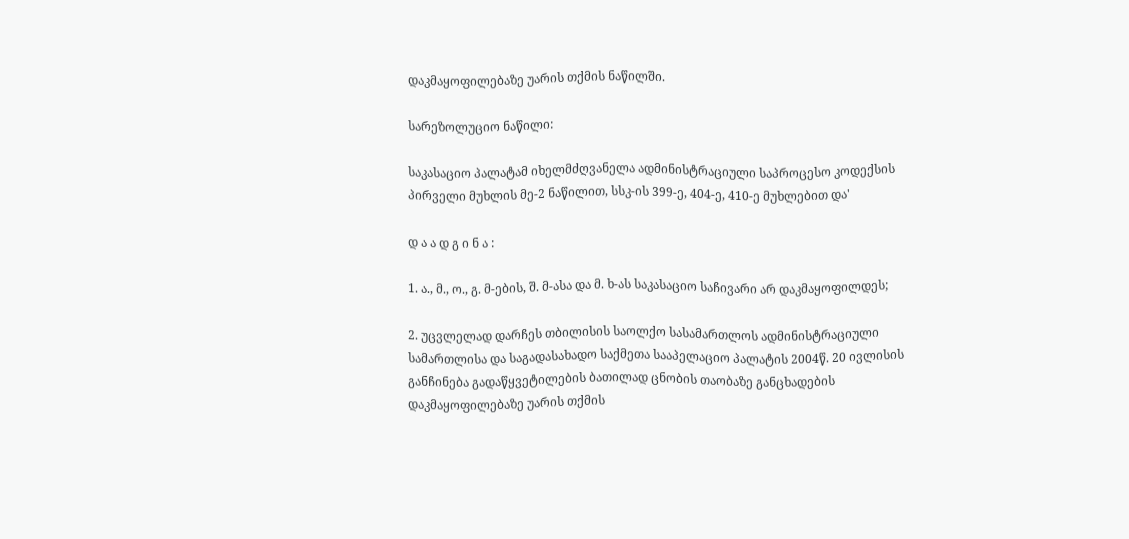დაკმაყოფილებაზე უარის თქმის ნაწილში.

სარეზოლუციო ნაწილი:

საკასაციო პალატამ იხელმძღვანელა ადმინისტრაციული საპროცესო კოდექსის პირველი მუხლის მე-2 ნაწილით, სსკ-ის 399-ე, 404-ე, 410-ე მუხლებით და'

დ ა ა დ გ ი ნ ა :

1. ა., მ., ო., გ. მ-ების, შ. მ-ასა და მ. ხ-ას საკასაციო საჩივარი არ დაკმაყოფილდეს;

2. უცვლელად დარჩეს თბილისის საოლქო სასამართლოს ადმინისტრაციული სამართლისა და საგადასახადო საქმეთა სააპელაციო პალატის 2004წ. 20 ივლისის განჩინება გადაწყვეტილების ბათილად ცნობის თაობაზე განცხადების დაკმაყოფილებაზე უარის თქმის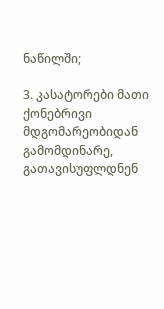ნაწილში;

3. კასატორები მათი ქონებრივი მდგომარეობიდან გამომდინარე, გათავისუფლდნენ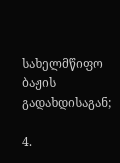სახელმწიფო ბაჟის გადახდისაგან;

4.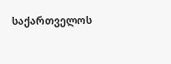საქართველოს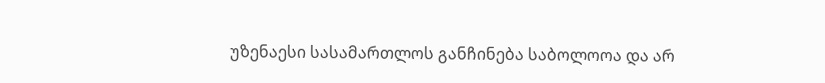უზენაესი სასამართლოს განჩინება საბოლოოა და არ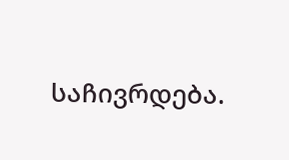საჩივრდება.